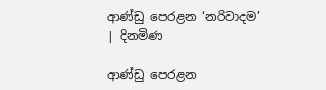ආණ්ඩු පෙරළන ‘නරිවාදම’ | දිනමිණ

ආණ්ඩු පෙරළන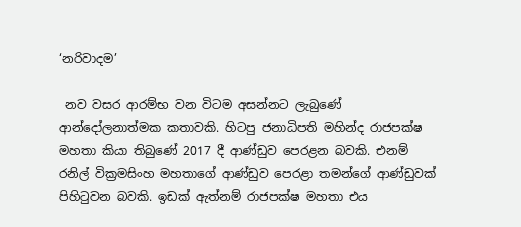‘නරිවාදම’

 නව වසර ආරම්භ වන විටම අසන්නට ලැබුණේ ආන්දෝලනාත්මක කතාවකි. හිටපු ජනාධිපති මහින්ද රාජපක්ෂ මහතා කියා තිබුණේ 2017 දී ආණ්ඩුව පෙරළන බවකි. එනම් රනිල් වික්‍රමසිංහ මහතාගේ ආණ්ඩුව පෙරළා තමන්ගේ ආණ්ඩුවක් පිහිටුවන බවකි. ඉඩක් ඇත්නම් රාජපක්ෂ මහතා එය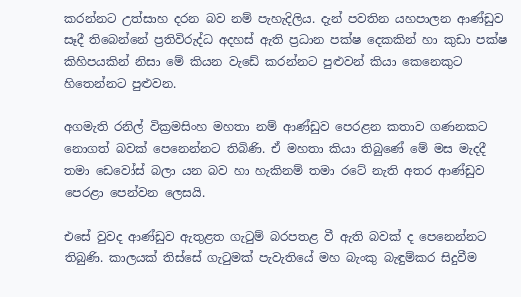කරන්නට උත්සාහ දරන බව නම් පැහැදිලිය. දැන් පවතින යහපාලන ආණ්ඩුව සෑදී තිබෙන්නේ ප්‍රතිවිරුද්ධ අදහස් ඇති ප්‍රධාන පක්ෂ දෙකකින් හා කුඩා පක්ෂ කිහිපයකින් නිසා මේ කියන වැඩේ කරන්නට පුළුවන් කියා කෙනෙකුට හිතෙන්නට පුළුවන.

අගමැති රනිල් වික්‍රමසිංහ මහතා නම් ආණ්ඩුව පෙරළන කතාව ගණනකට නොගත් බවක් පෙනෙන්නට තිබිණි. ඒ මහතා කියා තිබු‍‍ණේ මේ මස මැදදී තමා ඩෙවෝස් බලා යන බව හා හැකිනම් තමා රටේ නැති අතර ආණ්ඩුව පෙරළා පෙන්වන ලෙසයි.

එසේ වුවද ආණ්ඩුව ඇතුළත ගැටුම් බරපතළ වී ඇති බවක් ද පෙනෙන්නට තිබුණි. කාලයක් තිස්සේ ගැටුමක් පැවැතියේ මහ බැංකු බැඳුම්කර සිදුවීම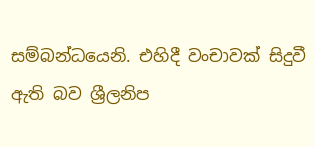සම්බන්ධයෙනි. එහිදී වංචාවක් සිදුවී ඇති බව ශ්‍රීලනිප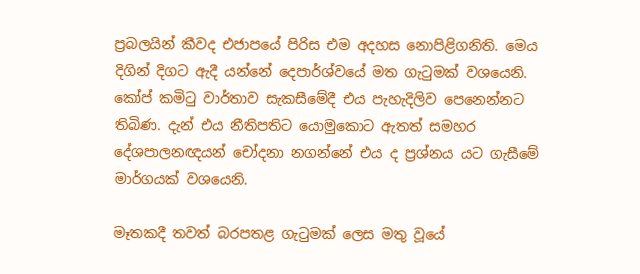ප්‍රබලයින් කීවද එජාපයේ පිරිස එම අදහස නොපිළිගනිති. මෙය දිගින් දිගට ඇදී යන්නේ දෙපාර්ශ්වයේ මත ගැටුමක් වශයෙනි. කෝප් කමිටු වාර්තාව සැකසීමේදී එය පැහැදිලිව පෙනෙන්නට තිබිණ. දැන් එය නීතිපතිට යොමුකොට ඇතත් සමහර දේශපාලනඥයන් චෝදනා නගන්නේ එය ද ප්‍රශ්නය යට ගැසීමේ මාර්ගයක් වශයෙනි.

මෑතකදී තවත් බරපතළ ගැටුමක් ලෙස මතු වූයේ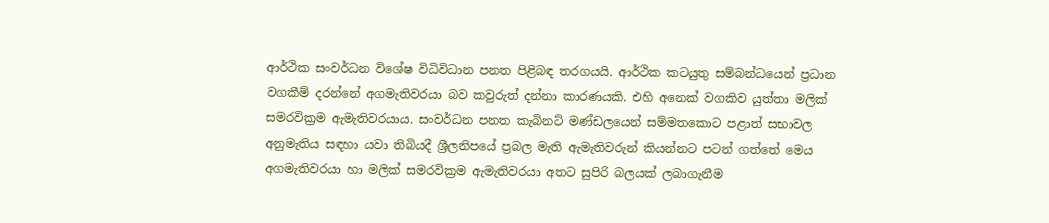ආර්ථික සංවර්ධන විශේෂ විධිවිධාන පනත පිළිබඳ තරගයයි. ආර්ථික කටයුතු සම්බන්ධයෙන් ප්‍රධාන වගකීම් දරන්නේ අගමැතිවරයා බව කවුරුත් දන්නා කාරණයකි. එහි අනෙක් වගකිව යුත්තා මලික් සමරවික්‍රම ඇමැතිවරයාය. සංවර්ධන පනත කැබිනට් මණ්ඩලයෙන් සම්මතකොට පළාත් සභාවල අනුමැතිය සඳහා යවා තිබියදී ශ්‍රීලනිපයේ ප්‍රබල මැති ඇමැතිවරුන් කියන්නට පටන් ගත්තේ මෙය අගමැතිවරයා හා මලික් සමරවික්‍රම ඇමැතිවරයා අතට සුපිරි බලයක් ලබාගැනීම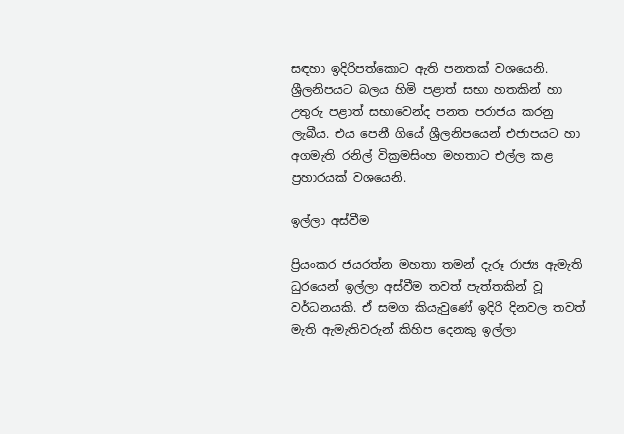සඳහා ඉදිරිපත්කොට ඇති පනතක් වශයෙනි. ශ්‍රීලනිපයට බලය හිමි පළාත් සභා හතකින් හා උතුරු පළාත් සභාවෙන්ද පනත පරාජය කරනු ලැබීය. එය පෙනී ගියේ ශ්‍රීලනිපයෙන් එජාපයට හා අගමැති රනිල් වික්‍රමසිංහ මහතාට එල්ල කළ ප්‍රහාරයක් වශයෙනි.

ඉල්ලා අස්වීම

ප්‍රියංකර ජයරත්න මහතා තමන් දැරූ රාජ්‍ය ඇමැති ධුරයෙන් ඉල්ලා අස්වීම තවත් පැත්තකින් වූ වර්ධනයකි. ඒ සමග කියැවුණේ ඉදිරි දිනවල තවත් මැති ඇමැතිවරුන් කිහිප දෙනකු ඉල්ලා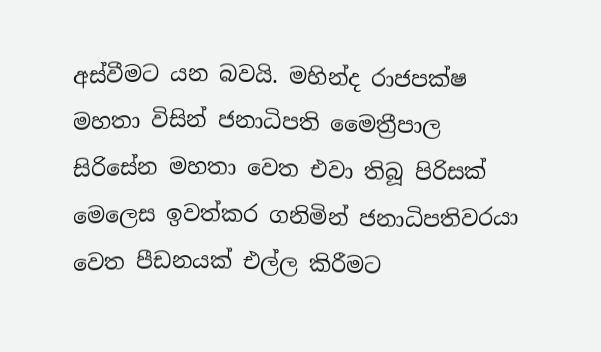අස්වීමට යන බවයි. මහින්ද රාජපක්ෂ මහතා විසින් ජනාධිපති මෛත්‍රීපාල සිරිසේන මහතා වෙත එවා තිබූ පිරිසක් මෙලෙස ඉවත්කර ගනිමින් ජනාධිපතිවරයා වෙත පීඩනයක් එල්ල කිරීමට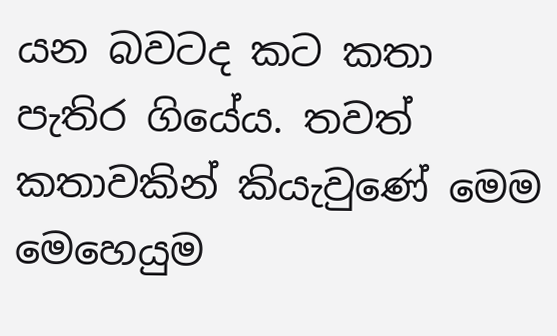යන බවටද කට කතා පැතිර ගියේය. තවත් කතාවකින් කියැවුණේ මෙම මෙහෙයුම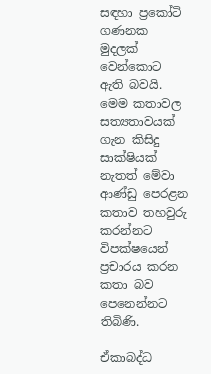සඳහා ප්‍රකෝටි ගණනක මුදලක් වෙන්කොට ඇති බවයි. මෙම කතාවල සත්‍යතාවයක් ගැන කිසිදු සාක්ෂියක් නැතත් මේවා ආණ්ඩු පෙරළන කතාව තහවුරු කරන්නට විපක්ෂයෙන් ප්‍රචාරය කරන කතා බව පෙනෙන්නට තිබිණි.

ඒකාබද්ධ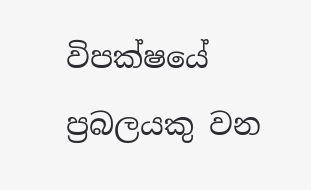විපක්ෂයේ ප්‍රබලයකු වන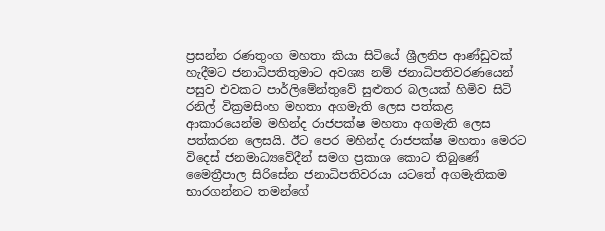ප්‍රසන්න රණතුංග මහතා කියා සිටියේ ශ්‍රීලනිප ආණ්ඩුවක් හැදීමට ජනාධිපතිතුමාට අවශ්‍ය නම් ජනාධිපතිවරණයෙන් පසුව එවකට පාර්ලිමේන්තුවේ සුළුතර බලයක් හිමිව සිටි රනිල් වික්‍රමසිංහ මහතා අගමැති ලෙස පත්කළ ආකාරයෙන්ම මහින්ද රාජපක්ෂ මහතා අගමැති ලෙස පත්කරන ලෙසයි. ඊට පෙර මහින්ද රාජපක්ෂ මහතා මෙරට විදෙස් ජනමාධ්‍යවේදීන් සමග ප්‍රකාශ කොට තිබුණේ මෛත්‍රීපාල සිරිසේන ජනාධිපතිවරයා යටතේ අගමැතිකම භාරගන්නට තමන්ගේ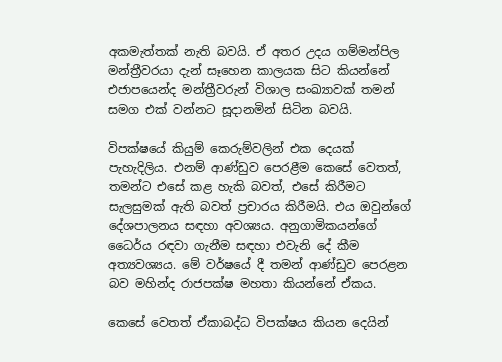අකමැත්තක් නැති බවයි. ඒ අතර උදය ගම්මන්පිල මන්ත්‍රීවරයා දැන් සෑහෙන කාලයක සිට කියන්නේ එජාපයෙන්ද මන්ත්‍රීවරුන් විශාල සංඛ්‍යාවක් තමන් සමග එක් වන්නට සූදානමින් සිටින බවයි.

විපක්ෂයේ කියුම් කෙරුම්වලින් එක දෙයක් පැහැදිලිය. එනම් ආණ්ඩුව පෙරළීම කෙසේ වෙතත්, තමන්ට එසේ කළ හැකි බවත්, එසේ කිරීමට සැලසුමක් ඇති බවත් ප්‍රචාරය කිරීමයි. එය ඔවුන්ගේ දේශපාලනය සඳහා අවශ්‍යය. අනුගාමිකයන්ගේ ධෛර්ය රඳවා ගැනීම සඳහා එවැනි දේ කීම අත්‍යවශ්‍යය. මේ වර්ෂයේ දී තමන් ආණ්ඩුව පෙරළන බව මහින්ද රාජපක්ෂ මහතා කියන්නේ ඒකය.

කෙසේ වෙතත් ඒකාබද්ධ විපක්ෂය කියන දෙයින්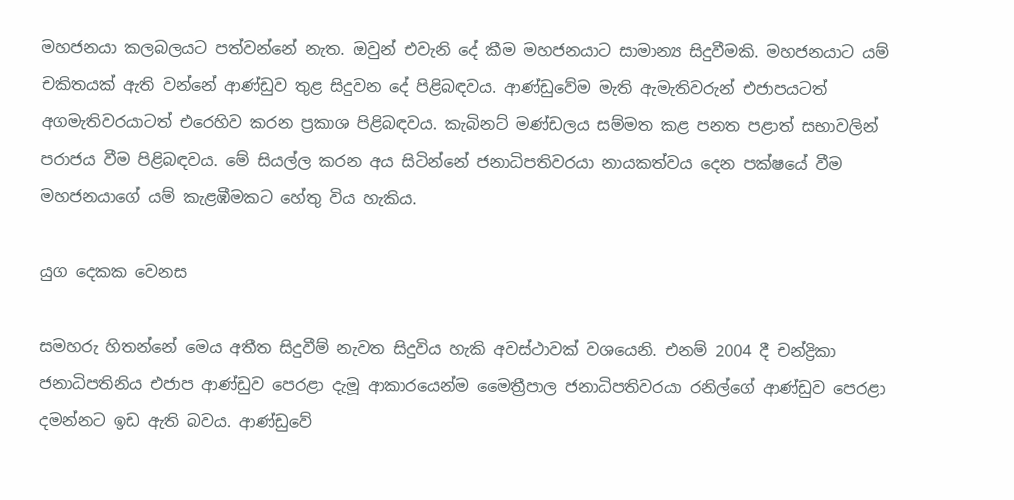මහජනයා කලබලයට පත්වන්නේ නැත. ඔවුන් එවැනි දේ කීම මහජනයාට සාමාන්‍ය සිදුවීමකි. මහජනයාට යම් චකිතයක් ඇති වන්නේ ආණ්ඩුව තුළ සිදුවන දේ පිළිබඳවය. ආණ්ඩුවේම මැති ඇමැතිවරුන් එජාපයටත් අගමැතිවරයාටත් එරෙහිව කරන ප්‍රකාශ පිළිබඳවය. කැබිනට් මණ්ඩලය සම්මත කළ පනත පළාත් සභාවලින් පරාජය වීම පිළිබඳවය. මේ සියල්ල කරන අය සිටින්නේ ජනාධිපතිවරයා නායකත්වය දෙන පක්ෂයේ වීම මහජනයාගේ යම් කැළඹීමකට හේතු විය හැකිය.

යුග දෙකක වෙනස

සමහරු හිතන්නේ මෙය අතීත සිදුවීම් නැවත සිදුවිය හැකි අවස්ථාවක් වශයෙනි. එනම් 2004 දී චන්ද්‍රිකා ජනාධිපතිනිය එජාප ආණ්ඩුව පෙරළා දැමූ ආකාරයෙන්ම මෛත්‍රීපාල ජනාධිපතිවරයා රනිල්ගේ ආණ්ඩුව පෙරළා දමන්නට ඉඩ ඇති බවය. ආණ්ඩුවේ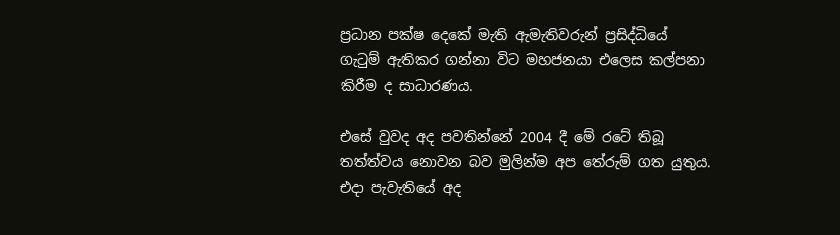ප්‍රධාන පක්ෂ දෙකේ මැති ඇමැතිවරුන් ප්‍රසිද්ධියේ ගැටුම් ඇතිකර ගන්නා විට මහජනයා එලෙස කල්පනා කිරීම ද සාධාරණය.

එසේ වුවද අද පවතින්නේ 2004 දී මේ රටේ තිබූ තත්ත්වය නොවන බව මුලින්ම අප තේරුම් ගත යුතුය. එදා පැවැතියේ අද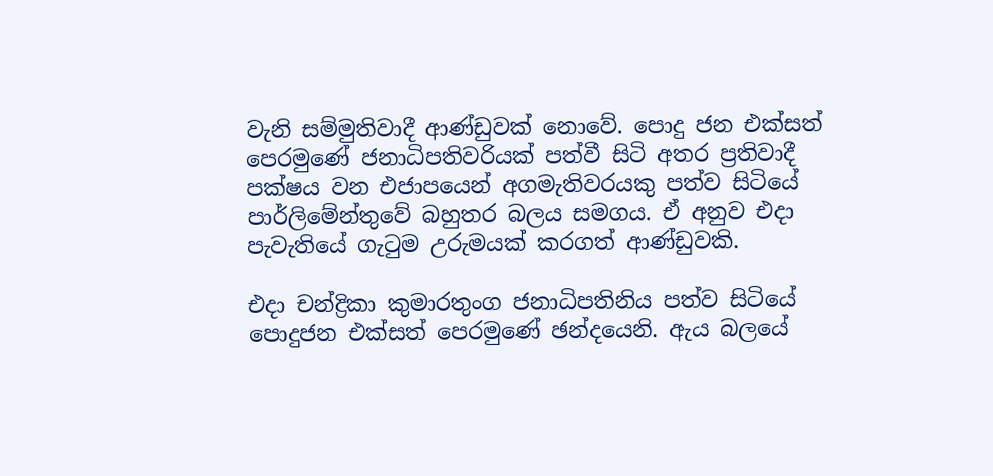වැනි සම්මුතිවාදී ආණ්ඩුවක් නොවේ. පොදු ජන එක්සත් පෙරමුණේ ජනාධිපතිවරියක් පත්වී සිටි අතර ප්‍රතිවාදී පක්ෂය වන එජාපයෙන් අගමැතිවරයකු පත්ව සිටියේ පාර්ලිමේන්තුවේ බහුතර බලය සමගය. ඒ අනුව එදා පැවැතියේ ගැටුම උරුමයක් කරගත් ආණ්ඩුවකි.

එදා චන්ද්‍රිකා කුමාරතුංග ජනාධිපතිනිය පත්ව සිටියේ පොදුජන එක්සත් පෙරමුණේ ඡන්දයෙනි. ඇය බලයේ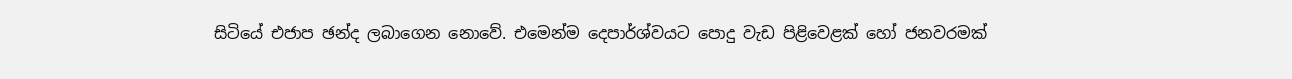සිටියේ එජාප ඡන්ද ලබාගෙන නොවේ. එමෙන්ම දෙපාර්ශ්වයට පොදු වැඩ පිළිවෙළක් හෝ ජනවරමක්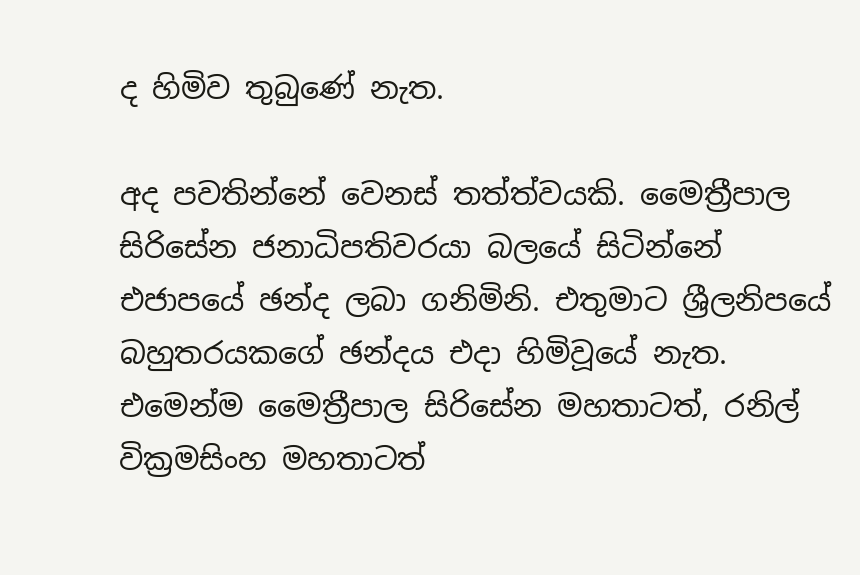ද හිමිව තුබුණේ නැත.

අද පවතින්නේ වෙනස් තත්ත්වයකි. මෛත්‍රීපාල සිරිසේන ජනාධිපතිවරයා බලයේ සිටින්නේ එජාපයේ ඡන්ද ලබා ගනිමිනි. එතුමාට ශ්‍රීලනිපයේ බහුතරයකගේ ඡන්දය එදා හිමිවූයේ නැත. එමෙන්ම මෛත්‍රීපාල සිරිසේන මහතාටත්, රනිල් වික්‍රමසිංහ මහතාටත්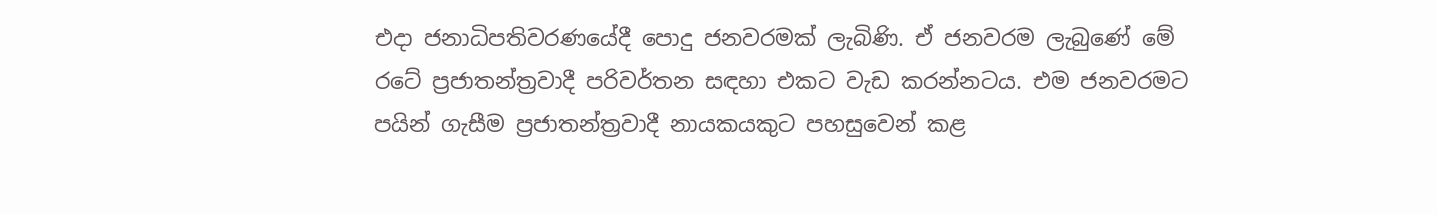එදා ජනාධිපතිවරණයේදී පොදු ජනවරමක් ලැබිණි. ඒ ජනවරම ලැබුණේ මේ රටේ ප්‍රජාතන්ත්‍රවාදී පරිවර්තන සඳහා එකට වැඩ කරන්නටය. එම ජනවරමට පයින් ගැසීම ප්‍රජාතන්ත්‍රවාදී නායකයකුට පහසුවෙන් කළ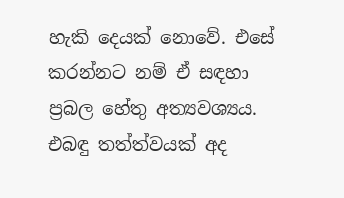හැකි දෙයක් නොවේ. එසේ කරන්නට නම් ඒ සඳහා ප්‍රබල හේතු අත්‍යවශ්‍යය. එබඳු තත්ත්වයක් අද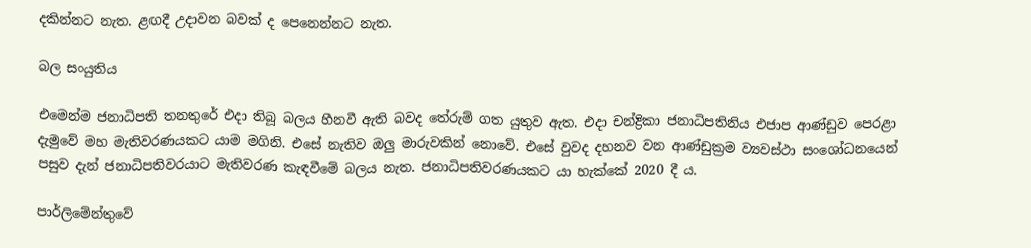දකින්නට නැත. ළඟදී උදාවන බවක් ද පෙනෙන්නට නැත.

බල සංයුතිය

එමෙන්ම ජනාධිපති තනතුරේ එදා තිබූ බලය හීනවී ඇති බවද තේරුම් ගත යුතුව ඇත. එදා චන්ද්‍රිකා ජනාධිපතිනිය එජාප ආණ්ඩුව පෙරළා දැමුවේ මහ මැතිවරණයකට යාම මගිනි. එසේ නැතිව ඔලු මාරුවකින් නොවේ. එසේ වුවද දහනව වන ආණ්ඩුක්‍රම ව්‍යවස්ථා සංශෝධනයෙන් පසුව දැන් ජනාධිපතිවරයාට මැතිවරණ කැඳවීමේ බලය නැත. ජනාධිපතිවරණයකට යා හැක්කේ 2020 දී ය.

පාර්ලිමේන්තුවේ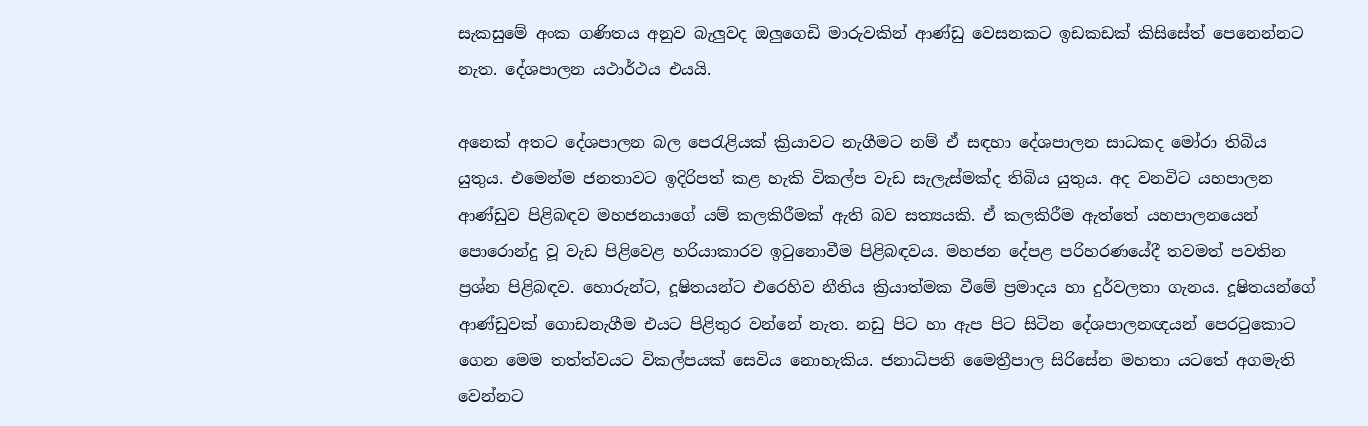සැකසුමේ අංක ගණිතය අනුව බැලුවද ඔලුගෙඩි මාරුවකින් ආණ්ඩු වෙසනකට ඉඩකඩක් කිසිසේත් පෙනෙන්නට නැත. දේශපාලන යථාර්ථය එයයි.

අනෙක් අතට දේශපාලන බල පෙරැළියක් ක්‍රියාවට නැගීමට නම් ඒ සඳහා දේශපාලන සාධකද මෝරා තිබිය යුතුය. එමෙන්ම ජනතාවට ඉදිරිපත් කළ හැකි විකල්ප වැඩ සැලැස්මක්ද තිබිය යුතුය. අද වනවිට යහපාලන ආණ්ඩුව පිළිබඳව මහජනයාගේ යම් කලකිරීමක් ඇති බව සත්‍යයකි. ඒ කලකිරීම ඇත්තේ යහපාලනයෙන් පොරොන්දු වූ වැඩ පිළිවෙළ හරියාකාරව ඉටුනොවීම පිළිබඳවය. මහජන දේපළ පරිහරණයේදී තවමත් පවතින ප්‍රශ්න පිළිබඳව. හොරුන්ට, දූෂිතයන්ට එරෙහිව නීතිය ක්‍රියාත්මක වීමේ ප්‍රමාදය හා දුර්වලතා ගැනය. දූෂිතයන්ගේ ආණ්ඩුවක් ගොඩනැගීම එයට පිළිතුර වන්නේ නැත. නඩු පිට හා ඇප පිට සිටින දේශපාලනඥයන් පෙරටුකොට ගෙන මෙම තත්ත්වයට විකල්පයක් සෙවිය නොහැකිය. ජනාධිපති මෛත්‍රීපාල සිරිසේන මහතා යටතේ අගමැති වෙන්නට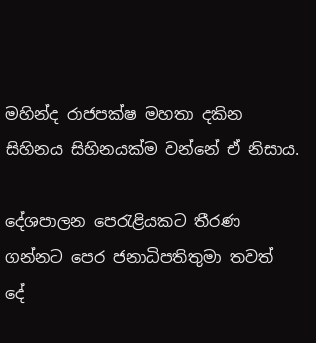මහින්ද රාජපක්ෂ මහතා දකින සිහිනය සිහිනයක්ම වන්නේ ඒ නිසාය.

දේශපාලන පෙරැළියකට තීරණ ගන්නට පෙර ජනාධිපතිතුමා තවත් දේ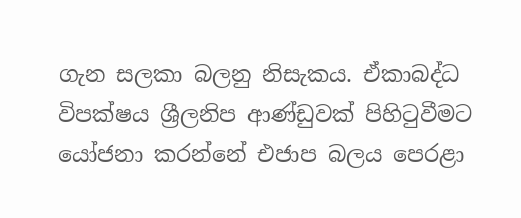ගැන සලකා බලනු නිසැකය. ඒකාබද්ධ විපක්ෂය ශ්‍රීලනිප ආණ්ඩුවක් පිහිටුවීමට යෝජනා කරන්නේ එජාප බලය පෙරළා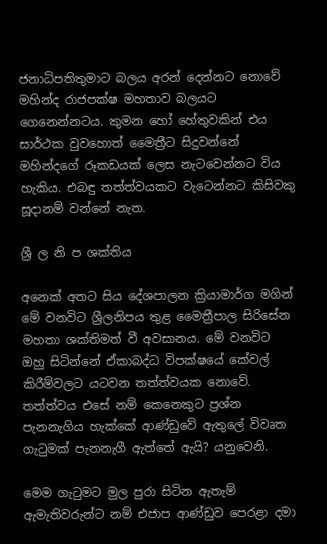ජනාධිපතිතුමාට බලය අරන් දෙන්නට නොවේ මහින්ද රාජපක්ෂ මහතාව බලයට ගෙනෙන්නටය. කුමන හෝ හේතුවකින් එය සාර්ථක වුවහොත් මෛත්‍රීට සිදුවන්නේ මහින්දගේ රූකඩයක් ලෙස නැටවෙන්නට විය හැකිය. එබඳු තත්ත්වයකට වැටෙන්නට කිසිවකු සූදානම් වන්නේ නැත.

ශ්‍රී ල නි ප ශක්තිය

අනෙක් අතට සිය දේශපාලන ක්‍රියාමාර්ග මගින් මේ වනවිට ශ්‍රීලනිපය තුළ මෛත්‍රීපාල සිරිසේන මහතා ශක්තිමත් වී අවසානය. මේ වනවිට ඔහු සිටින්නේ ඒකාබද්ධ විපක්ෂයේ කේවල් කිරීම්වලට යටවන තත්ත්වයක නොවේ. තත්ත්වය එසේ නම් කෙනෙකුට ප්‍රශ්න පැනනැගිය හැක්කේ ආණ්ඩුවේ ඇතුලේ විවෘත ගැටුමක් පැනනැගී ඇත්තේ ඇයි? යනුවෙනි.

මෙම ගැටුමට මුල පුරා සිටින ඇතැම් ඇමැතිවරුන්ට නම් එජාප ආණ්ඩුව පෙරළා දමා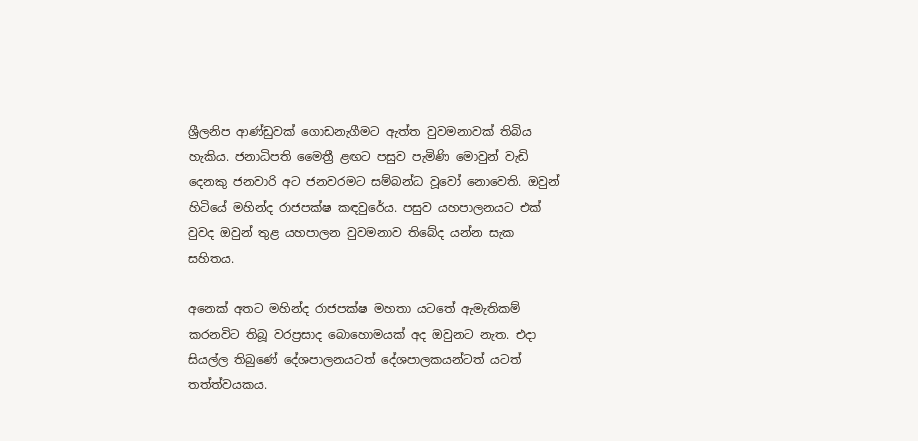ශ්‍රීලනිප ආණ්ඩුවක් ගොඩනැගීමට ඇත්ත වුවමනාවක් තිබිය හැකිය. ජනාධිපති මෛත්‍රී ළඟට පසුව පැමිණි මොවුන් වැඩි දෙනකු ජනවාරි අට ජනවරමට සම්බන්ධ වූ‍වෝ නොවෙති. ඔවුන් හිටියේ මහින්ද රාජපක්ෂ කඳවුරේය. පසුව යහපාලනයට එක් වුවද ඔවුන් තුළ යහපාලන වුවමනාව තිබේද යන්න සැක සහිතය.

අනෙක් අතට මහින්ද රාජපක්ෂ මහතා යටතේ ඇමැතිකම් කරනවිට තිබූ වරප්‍රසාද බොහොමයක් අද ඔවුනට නැත. එදා සියල්ල තිබුණේ දේශපාලනයටත් දේශපාලකයන්ටත් යටත් තත්ත්වයකය.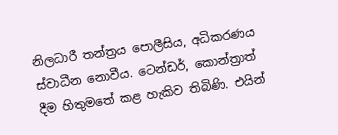නිලධාරී තන්ත්‍රය පොලීසිය, අධිකරණය ස්වාධීන නොවීය. ටෙන්ඩර්, කොන්ත්‍රාත් දීම හිතුමතේ කළ හැකිව තිබිණි. එයින්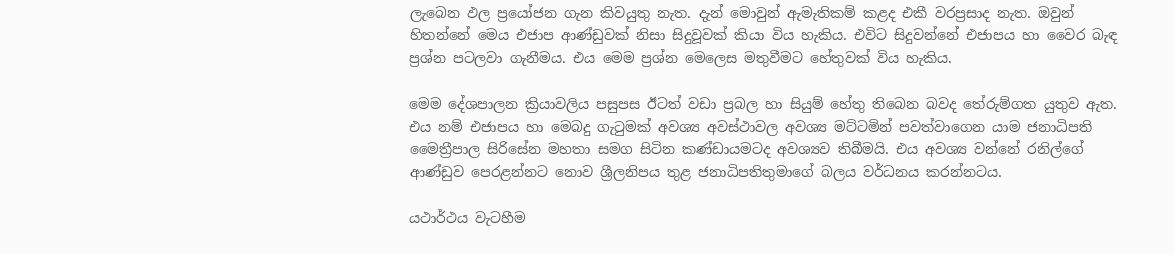ලැබෙන ඵල ප්‍රයෝජන ගැන කිවයුතු නැත. දැන් මොවුන් ඇමැතිකම් කළද එකී වරප්‍රසාද නැත. ඔවුන් හිතන්නේ මෙය එජාප ආණ්ඩුවක් නිසා සිදුවූවක් කියා විය හැකිය. එවිට සිදුවන්නේ එජාපය හා වෛර බැඳ ප්‍රශ්න පටලවා ගැනීමය. එය මෙම ප්‍රශ්න මෙලෙස මතුවීමට හේතුවක් විය හැකිය.

මෙම දේශපාලන ක්‍රියාවලිය පසුපස ඊටත් වඩා ප්‍රබල හා සියුම් හේතු තිබෙන බවද තේරුම්ගත යුතුව ඇත. එය නම් එජාපය හා මෙබදු ගැටුමක් අවශ්‍ය අවස්ථාවල අවශ්‍ය මට්ටමින් පවත්වාගෙන යාම ජනාධිපති මෛත්‍රීපාල සිරිසේන මහතා සමග සිටින කණ්ඩායමටද අවශ්‍යව තිබීමයි. එය අවශ්‍ය වන්නේ රනිල්ගේ ආණ්ඩුව පෙරළන්නට නොව ශ්‍රීලනිපය තුළ ජනාධිපතිතුමාගේ බලය වර්ධනය කරන්නටය.

යථාර්ථය වැටහීම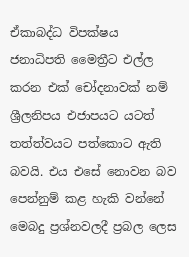ඒකාබද්ධ විපක්ෂය ජනාධිපති මෛත්‍රීට එල්ල කරන එක් චෝදනාවක් නම් ශ්‍රීලනිපය එජාපයට යටත් තත්ත්වයට පත්කොට ඇති බවයි. එය එසේ නොවන බව පෙන්නුම් කළ හැකි වන්නේ මෙබදු ප්‍රශ්නවලදී ප්‍රබල ලෙස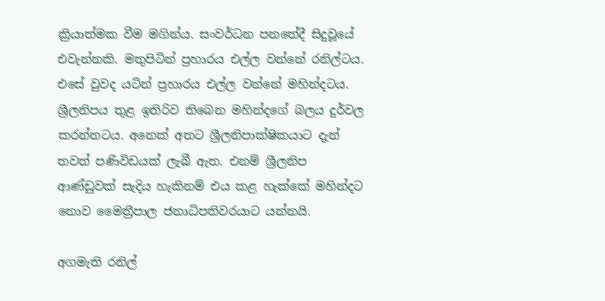ක්‍රියාත්මක වීම මගින්ය. සංවර්ධන පනතේදී සිදුවූයේ එවැන්නකි. මතුපිටින් ප්‍රහාරය එල්ල වන්නේ රනිල්ටය. එසේ වුවද යටින් ප්‍රහාරය එල්ල වන්නේ මහින්දටය. ශ්‍රීලනිපය තුළ ඉතිරිව තිබෙන මහින්දගේ බලය දුර්වල කරන්නටය. අනෙක් අතට ශ්‍රීලනිපාක්ෂිකයාට දැන් තවත් පණිවිඩයක් ලැබී ඇත. එනම් ශ්‍රීලනිප ආණ්ඩුවක් සැදිය හැකිනම් එය කළ හැක්කේ මහින්දට නොව මෛත්‍රීපාල ජනාධිපතිවරයාට යන්නයි.

අගමැති රනිල්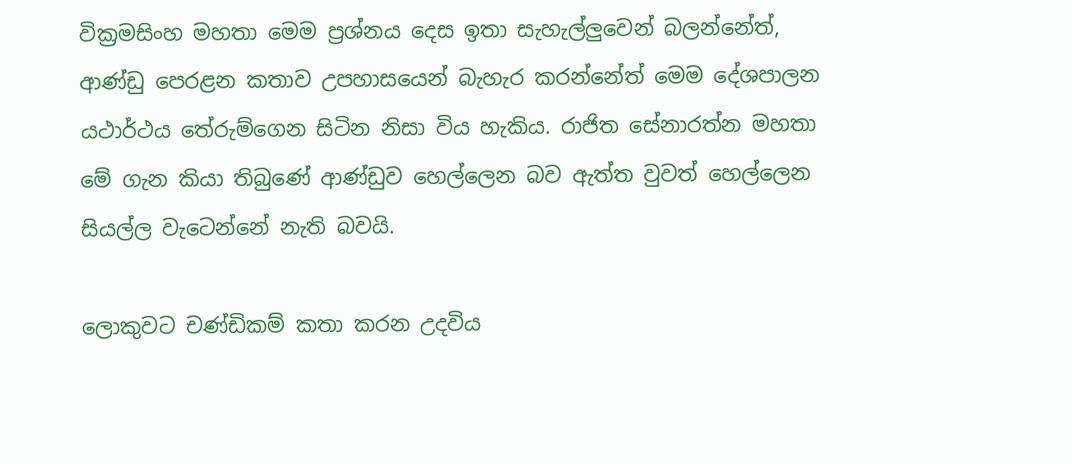වික්‍රමසිංහ මහතා මෙම ප්‍රශ්නය දෙස ඉතා සැහැල්ලුවෙන් බලන්නේත්, ආණ්ඩු පෙරළන කතාව උපහාසයෙන් බැහැර කරන්නේත් මෙම දේශපාලන යථාර්ථය තේරුම්ගෙන සිටින නිසා විය හැකිය. රාජිත සේනාරත්න මහතා මේ ගැන කියා තිබුණේ ආණ්ඩුව හෙල්ලෙන බව ඇත්ත වුවත් හෙල්ලෙන සියල්ල වැටෙන්නේ නැති බවයි.

ලොකුවට චණ්ඩිකම් කතා කරන උදවිය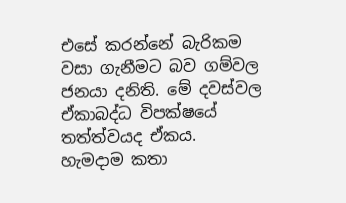එසේ කරන්නේ බැරිකම වසා ගැනීමට බව ගම්වල ජනයා දනිති. මේ දවස්වල ඒකාබද්ධ විපක්ෂයේ තත්ත්වයද ඒකය. හැමදාම කතා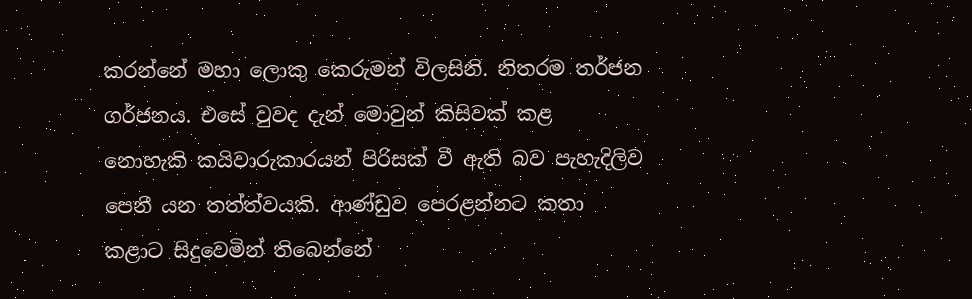කරන්නේ මහා ලොකු කෙරුමන් විලසිනි. නිතරම තර්ජන ගර්ජනය. එසේ වුවද දැන් මොවුන් කිසිවක් කළ නොහැකි කයිවාරුකාරයන් පිරිසක් වී ඇති බව පැහැදිලිව පෙනී යන තත්ත්වයකි. ආණ්ඩුව පෙරළන්නට කතා කළාට සිදුවෙමින් තිබෙන්නේ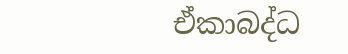ඒකාබද්ධ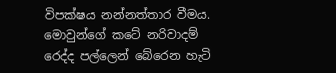විපක්ෂය නන්නත්තාර වීමය. මොවුන්ගේ කටේ නරිවාදම් රෙද්ද පල්ලෙන් බේරෙන හැටි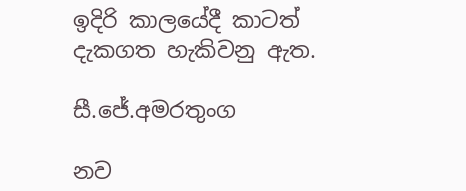ඉදිරි කාලයේදී කාටත් දැකගත හැකිවනු ඇත.

සී.ජේ.අමරතුංග

නව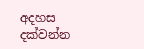අදහස දක්වන්න